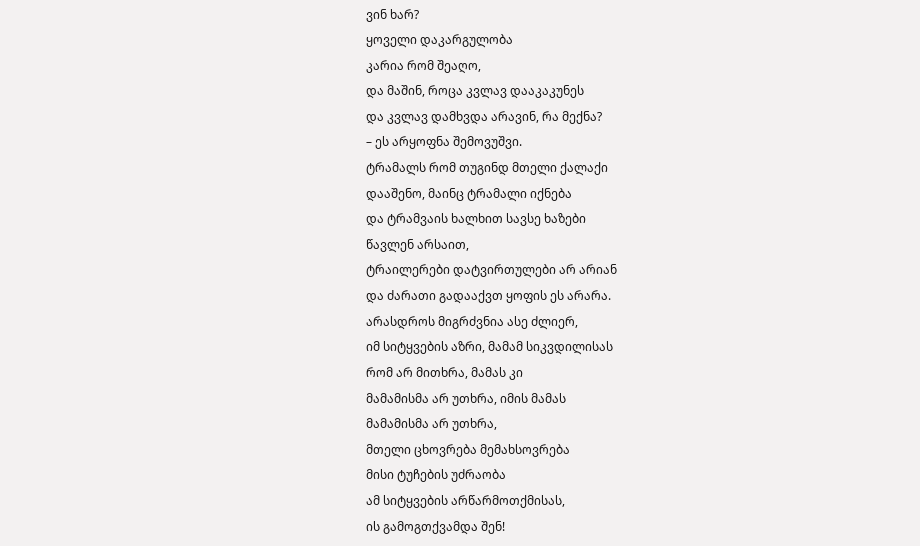ვინ ხარ?
ყოველი დაკარგულობა
კარია რომ შეაღო,
და მაშინ, როცა კვლავ დააკაკუნეს
და კვლავ დამხვდა არავინ, რა მექნა?
– ეს არყოფნა შემოვუშვი.
ტრამალს რომ თუგინდ მთელი ქალაქი
დააშენო, მაინც ტრამალი იქნება
და ტრამვაის ხალხით სავსე ხაზები
წავლენ არსაით,
ტრაილერები დატვირთულები არ არიან
და ძარათი გადააქვთ ყოფის ეს არარა.
არასდროს მიგრძვნია ასე ძლიერ,
იმ სიტყვების აზრი, მამამ სიკვდილისას
რომ არ მითხრა, მამას კი
მამამისმა არ უთხრა, იმის მამას
მამამისმა არ უთხრა,
მთელი ცხოვრება მემახსოვრება
მისი ტუჩების უძრაობა
ამ სიტყვების არწარმოთქმისას,
ის გამოგთქვამდა შენ!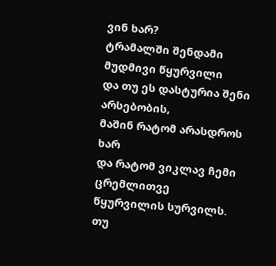ვინ ხარ?
ტრამალში შენდამი მუდმივი წყურვილი
და თუ ეს დასტურია შენი არსებობის,
მაშინ რატომ არასდროს ხარ
და რატომ ვიკლავ ჩემი ცრემლითვე
წყურვილის სურვილს.
თუ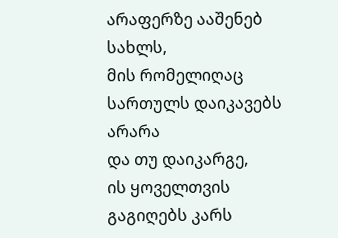არაფერზე ააშენებ სახლს,
მის რომელიღაც სართულს დაიკავებს არარა
და თუ დაიკარგე,
ის ყოველთვის გაგიღებს კარს